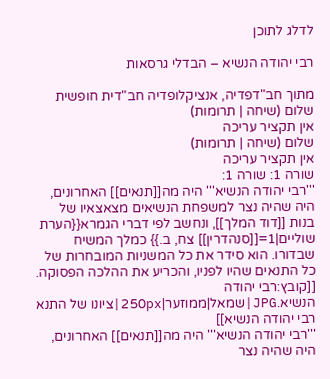לדלג לתוכן

רבי יהודה הנשיא – הבדלי גרסאות

מתוך חב"דפדיה, אנציקלופדיה חב"דית חופשית
שלום (שיחה | תרומות)
אין תקציר עריכה
שלום (שיחה | תרומות)
אין תקציר עריכה
שורה 1: שורה 1:
'''רבי יהודה הנשיא''' היה מה[[תנאים]] האחרונים, היה שהיה נצר למשפחת הנשיאים מצאצאיו של בנות [[דוד המלך]], ונחשב לפי דברי הגמרא{{הערת שוליים|1=[[סנהדרין]] צח, ב.}} כמלך המשיח שבדורו. הוא סידר את כל המשניות המובחרות של כל התנאים שהיו לפניו, והכריע את ההלכה הפסוקה.
[[קובץ:רבי יהודה הנשיא.JPG|שמאל|ממוזער|250px|ציונו של התנא רבי יהודה הנשיא]]
'''רבי יהודה הנשיא''' היה מה[[תנאים]] האחרונים, היה שהיה נצר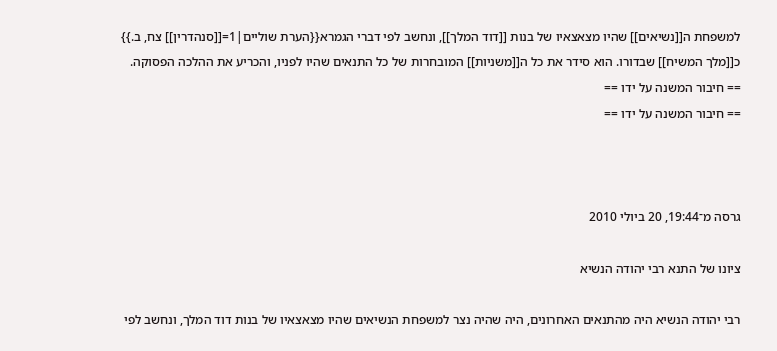למשפחת ה[[נשיאים]] שהיו מצאצאיו של בנות [[דוד המלך]], ונחשב לפי דברי הגמרא{{הערת שוליים|1=[[סנהדרין]] צח, ב.}} כ[[מלך המשיח]] שבדורו. הוא סידר את כל ה[[משניות]] המובחרות של כל התנאים שהיו לפניו, והכריע את ההלכה הפסוקה.
== חיבור המשנה על ידו ==
== חיבור המשנה על ידו ==



גרסה מ־19:44, 20 ביולי 2010

ציונו של התנא רבי יהודה הנשיא

רבי יהודה הנשיא היה מהתנאים האחרונים, היה שהיה נצר למשפחת הנשיאים שהיו מצאצאיו של בנות דוד המלך, ונחשב לפי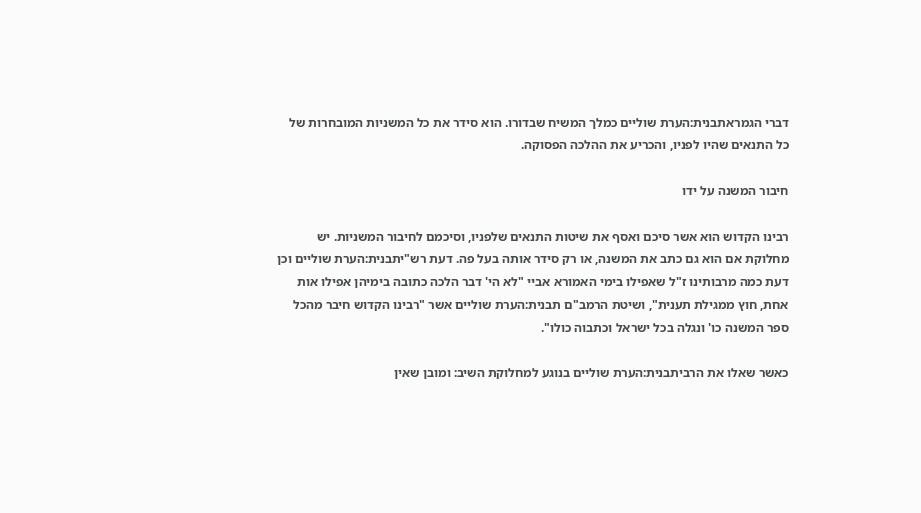דברי הגמראתבנית:הערת שוליים כמלך המשיח שבדורו. הוא סידר את כל המשניות המובחרות של כל התנאים שהיו לפניו, והכריע את ההלכה הפסוקה.

חיבור המשנה על ידו

רבינו הקדוש הוא אשר סיכם ואסף את שיטות התנאים שלפניו, וסיכמם לחיבור המשניות. יש מחלוקת אם הוא גם כתב את המשנה, או רק סידר אותה בעל פה. דעת רש"יתבנית:הערת שוליים וכן דעת כמה מרבותינו ז"ל שאפילו בימי האמורא אביי "לא הי' דבר הלכה כתובה בימיהן אפילו אות אחת, חוץ ממגילת תענית", ושיטת הרמב"ם תבנית:הערת שוליים אשר "רבינו הקדוש חיבר מהכל ספר המשנה כו' ונגלה בכל ישראל וכתבוה כולו".

כאשר שאלו את הרביתבנית:הערת שוליים בנוגע למחלוקת השיב: ומובן שאין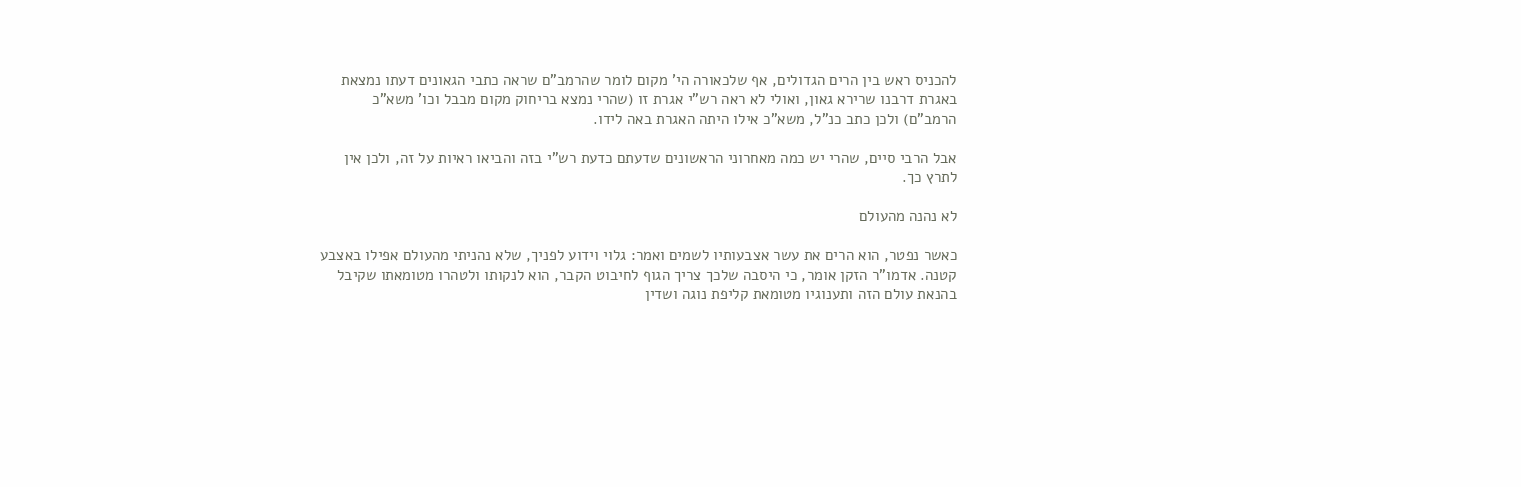להכניס ראש בין הרים הגדולים, אף שלכאורה הי' מקום לומר שהרמב"ם שראה כתבי הגאונים דעתו נמצאת באגרת דרבנו שרירא גאון, ואולי לא ראה רש"י אגרת זו (שהרי נמצא בריחוק מקום מבבל וכו' משא"כ הרמב"ם) ולכן כתב כנ"ל, משא"כ אילו היתה האגרת באה לידו.

אבל הרבי סיים, שהרי יש כמה מאחרוני הראשונים שדעתם כדעת רש"י בזה והביאו ראיות על זה, ולכן אין לתרץ כך.

לא נהנה מהעולם

כאשר נפטר, הוא הרים את עשר אצבעותיו לשמים ואמר: גלוי וידוע לפניך, שלא נהניתי מהעולם אפילו באצבע קטנה. אדמו"ר הזקן אומר, כי היסבה שלכך צריך הגוף לחיבוט הקבר, הוא לנקותו ולטהרו מטומאתו שקיבל בהנאת עולם הזה ותענוגיו מטומאת קליפת נוגה ושדין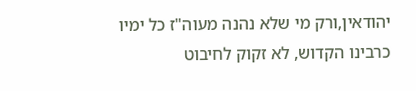יהודאין,ורק מי שלא נהנה מעוה"ז כל ימיו כרבינו הקדוש, לא זקוק לחיבוט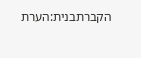הקברתבנית:הערת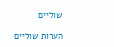שוליים

הערות שוליים